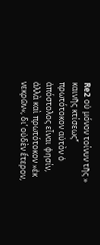Re2 οὐ μόνον τοίνυν τῆς » καινῆς κτίσεως‘‘ πρωτότοκον αὐτὸν ὁ ἀπόστολος εἶναι φησίν, ἀλλὰ καὶ πρωτότοκον »ἐκ νεκρῶν«, δι’ οὐδὲν ἕτερον,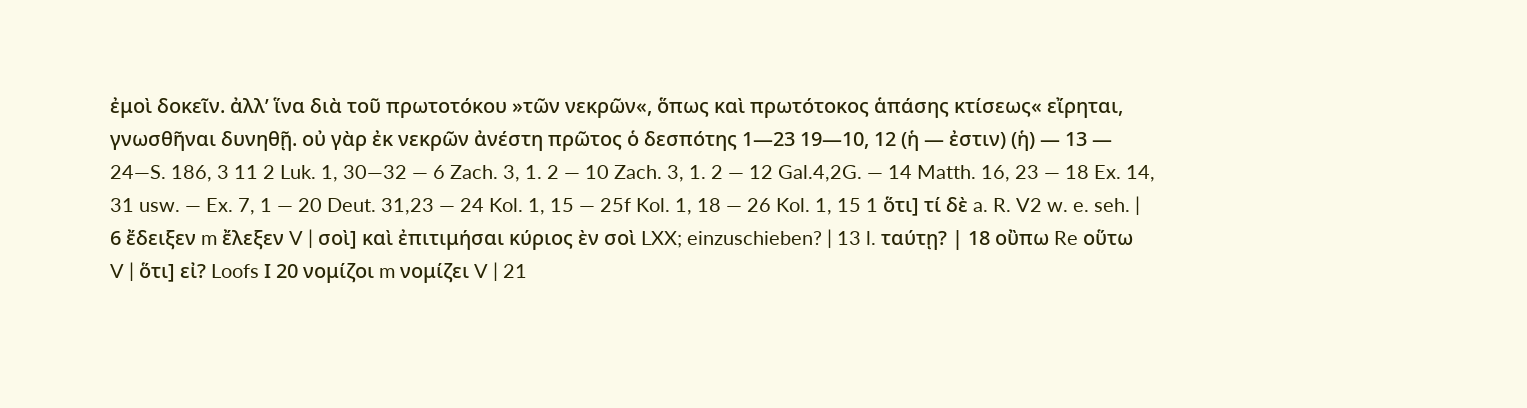ἐμοὶ δοκεῖν. ἀλλ’ ἵνα διὰ τοῦ πρωτοτόκου »τῶν νεκρῶν«, ὅπως καὶ πρωτότοκος ἁπάσης κτίσεως« εἴρηται, γνωσθῆναι δυνηθῇ. οὐ γὰρ ἐκ νεκρῶν ἀνέστη πρῶτος ὁ δεσπότης 1—23 19—10, 12 (ἡ — ἐστιν) (ἡ) — 13 — 24—S. 186, 3 11 2 Luk. 1, 30—32 — 6 Zach. 3, 1. 2 — 10 Zach. 3, 1. 2 — 12 Gal.4,2G. — 14 Matth. 16, 23 — 18 Ex. 14, 31 usw. — Ex. 7, 1 — 20 Deut. 31,23 — 24 Kol. 1, 15 — 25f Kol. 1, 18 — 26 Kol. 1, 15 1 ὅτι] τί δὲ a. R. V2 w. e. seh. | 6 ἔδειξεν m ἔλεξεν V | σοὶ] καὶ ἐπιτιμήσαι κύριος ὲν σοὶ LXX; einzuschieben? | 13 l. ταύτῃ? | 18 οὒπω Re οὕτω V | ὅτι] εἰ? Loofs Ι 20 νομίζοι m νομίζει V | 21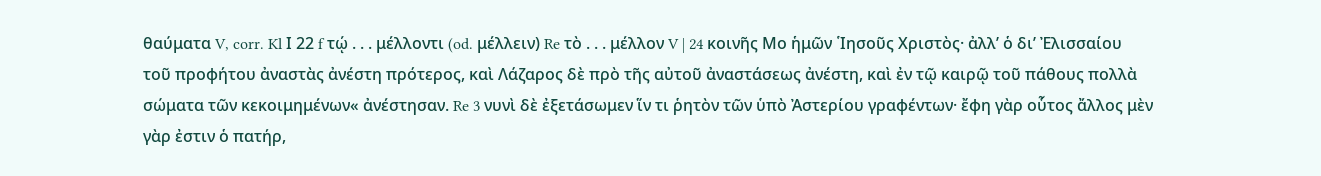θαύματα V, corr. Kl Ι 22 f τῴ . . . μέλλοντι (od. μέλλειν) Re τὸ . . . μέλλον V | 24 κοινῆς Μο ἡμῶν ῾Ιησοῦς Χριστὸς· ἀλλ’ ὁ δι’ Ἐλισσαίου τοῦ προφήτου ἀναστὰς ἀνέστη πρότερος, καὶ Λάζαρος δὲ πρὸ τῆς αὐτοῦ ἀναστάσεως ἀνέστη, καὶ ἐν τῷ καιρῷ τοῦ πάθους πολλὰ σώματα τῶν κεκοιμημένων« ἀνέστησαν. Re 3 νυνὶ δὲ ἐξετάσωμεν ἵν τι ῥητὸν τῶν ὑπὸ Ἀστερίου γραφέντων· ἔφη γὰρ οὗτος ἄλλος μὲν γὰρ ἐστιν ὁ πατήρ,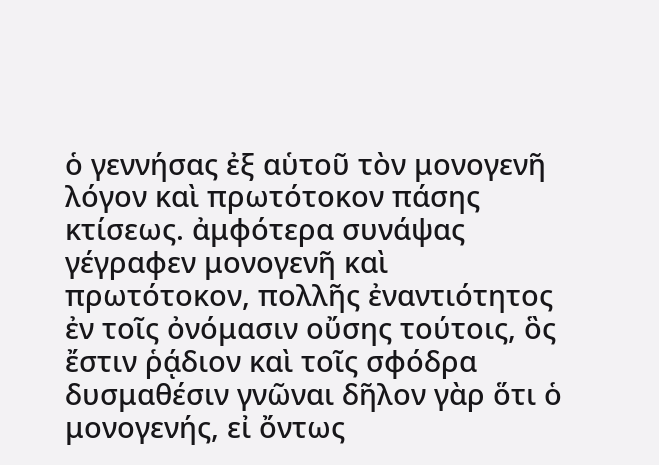ὁ γεννήσας ἐξ αὑτοῦ τὸν μονογενῆ λόγον καὶ πρωτότοκον πάσης κτίσεως. ἀμφότερα συνάψας γέγραφεν μονογενῆ καὶ πρωτότοκον, πολλῆς ἐναντιότητος ἐν τοῖς ὀνόμασιν οὔσης τούτοις, ὃς ἔστιν ῥᾴδιον καὶ τοῖς σφόδρα δυσμαθέσιν γνῶναι δῆλον γὰρ ὅτι ὁ μονογενής, εἰ ὄντως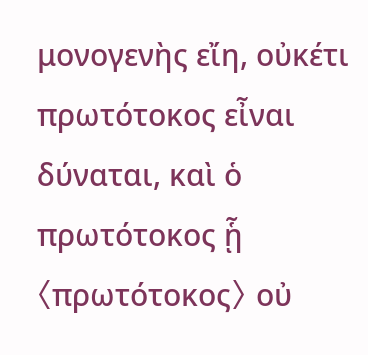μονογενὴς εἴη, οὐκέτι πρωτότοκος εἶναι δύναται, καὶ ὁ πρωτότοκος ᾗ 〈πρωτότοκος〉 οὐ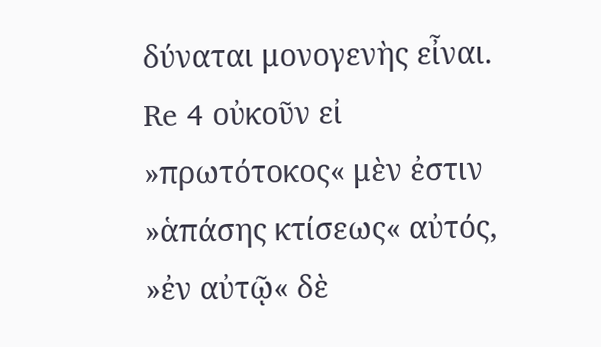δύναται μονογενὴς εἶναι. Re 4 οὐκοῦν εἰ »πρωτότοκος« μὲν ἐστιν »ἁπάσης κτίσεως« αὐτός, »ἐν αὐτῷ« δὲ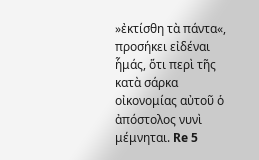»ἐκτίσθη τὰ πάντα«, προσήκει εἰδέναι ἧμάς, ὅτι περὶ τῆς κατὰ σάρκα οἰκονομίας αὐτοῦ ὁ ἀπόστολος νυνὶ μέμνηται. Re 5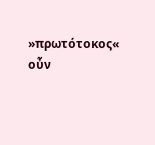»πρωτότοκος« οὖν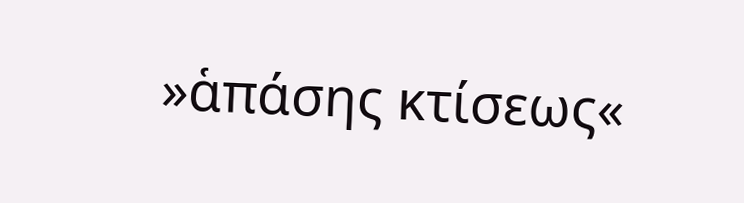»ἁπάσης κτίσεως«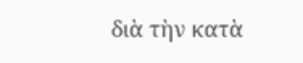διὰ τὴν κατὰ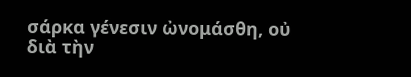σάρκα γένεσιν ὠνομάσθη, οὐ διὰ τὴν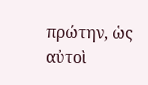πρώτην, ὡς αὐτοὶ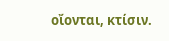οἴονται, κτίσιν.